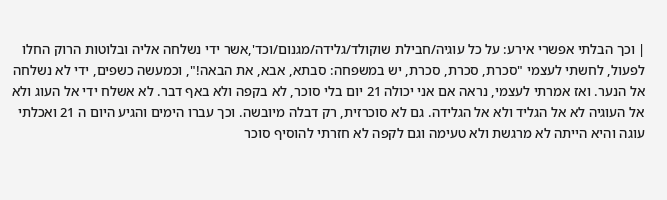| וכך הבלתי אפשרי אירע: על כל עוגיה/חבילת שוקולד/גלידה/מגנום/וכד',אשר ידי נשלחה אליה ובלוטות הרוק החלו לפעול, לחשתי לעצמי "סכרת, סכרת, סכרת, יש במשפחה: סבתא, אבא, את הבאה!", וכמעשה כשפים, ידי לא נשלחה אל הנער. ואז אמרתי לעצמי, נראה אם אני יכולה 21 יום בלי סוכר, לא בקפה ולא באף דבר. לא אשלח ידי אל העוג ולא אל העוגיה לא אל הגליד ולא אל הגלידה. גם לא סוכרזית, רק דבלה מיובשה. וכך עברו הימים והגיע היום ה 21 ואכלתי עוגה והיא הייתה לא מרגשת ולא טעימה וגם לקפה לא חזרתי להוסיף סוכר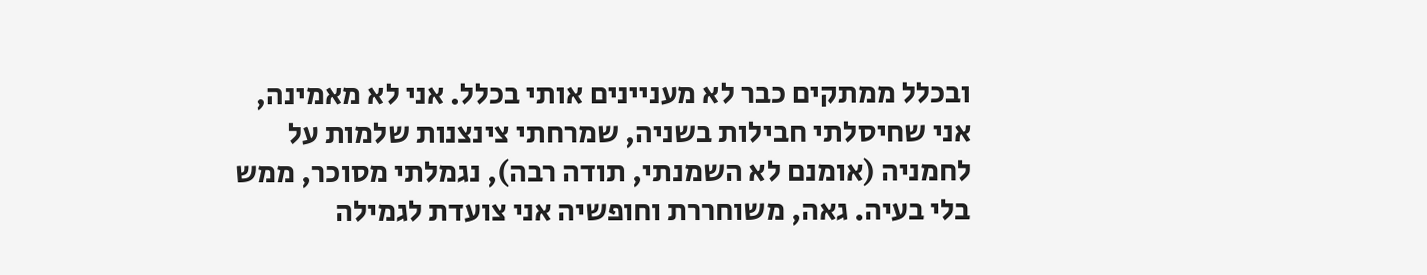ובכלל ממתקים כבר לא מעניינים אותי בכלל. אני לא מאמינה, אני שחיסלתי חבילות בשניה, שמרחתי צינצנות שלמות על לחמניה (אומנם לא השמנתי, תודה רבה), נגמלתי מסוכר, ממש בלי בעיה. גאה, משוחררת וחופשיה אני צועדת לגמילה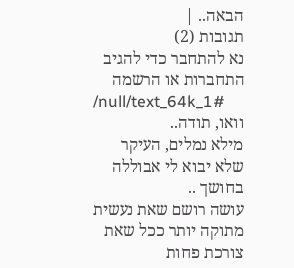הבאה.. |
תגובות (2)
נא להתחבר כדי להגיב
התחברות או הרשמה
/null/text_64k_1#
וואו, תודה..
מילא נמלים, העיקר שלא יבוא לי אבוללה בחושך ..
עושה רושם שאת נעשית מתוקה יותר ככל שאת צורכת פחות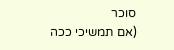סוכר
(אם תמשיכי ככה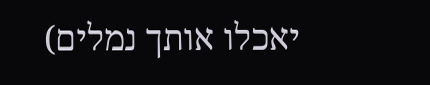יאכלו אותך נמלים)